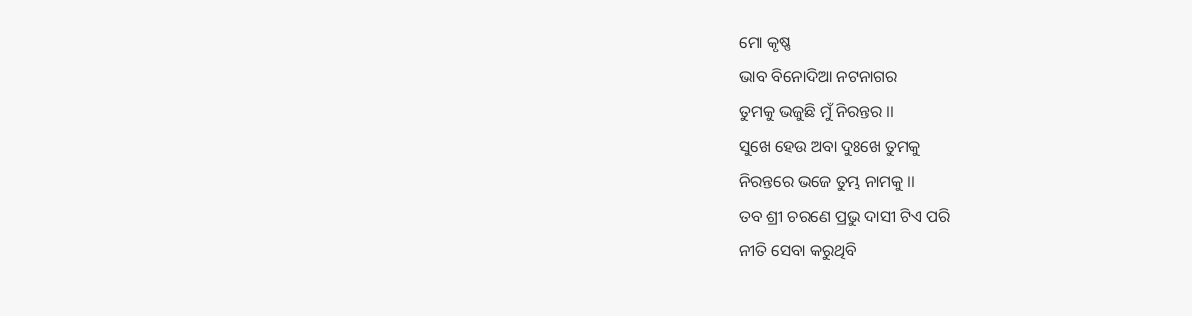ମୋ କୃଷ୍ଣ
ଭାବ ବିନୋଦିଆ ନଟନାଗର
ତୁମକୁ ଭଜୁଛି ମୁଁ ନିରନ୍ତର ।।
ସୁଖେ ହେଉ ଅବା ଦୁଃଖେ ତୁମକୁ
ନିରନ୍ତରେ ଭଜେ ତୁମ୍ଭ ନାମକୁ ।।
ତବ ଶ୍ରୀ ଚରଣେ ପ୍ରଭୁ ଦାସୀ ଟିଏ ପରି
ନୀତି ସେବା କରୁଥିବି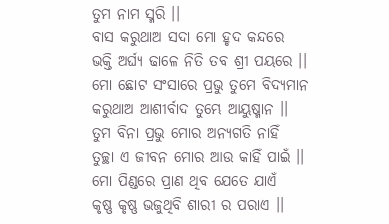ତୁମ ନାମ ସ୍ମରି ।।
ବାସ କରୁଥାଅ ସଦା ମୋ ହୃଦ କନ୍ଦରେ
ଭକ୍ତି ଅର୍ଘ୍ୟ ଢାଳେ ନିତି ତବ ଶ୍ରୀ ପୟରେ ।।
ମୋ ଛୋଟ ସଂସାରେ ପ୍ରଭୁ ତୁମେ ବିଦ୍ୟମାନ
କରୁଥାଅ ଆଶୀର୍ବାଦ ତୁମ୍ଭେ ଆୟୁଷ୍ମାନ ।।
ତୁମ ବିନା ପ୍ରଭୁ ମୋର ଅନ୍ୟଗତି ନାହିଁ
ତୁଚ୍ଛା ଏ ଜୀବନ ମୋର ଆଉ କାହିଁ ପାଇଁ ।।
ମୋ ପିଣ୍ଡରେ ପ୍ରାଣ ଥିବ ଯେତେ ଯାଏଁ
କୃଷ୍ଣ କୃଷ୍ଣ ଭଜୁଥିବି ଶାରୀ ର ପରାଏ ।।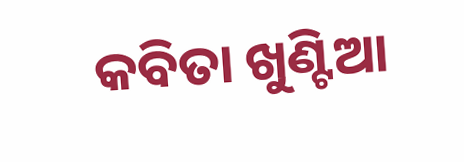କବିତା ଖୁଣ୍ଟିଆ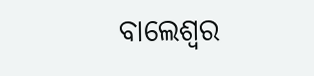ବାଲେଶ୍ଵର